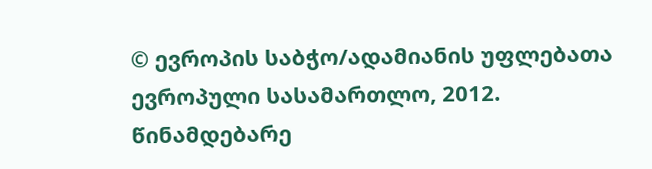© ევროპის საბჭო/ადამიანის უფლებათა ევროპული სასამართლო, 2012. წინამდებარე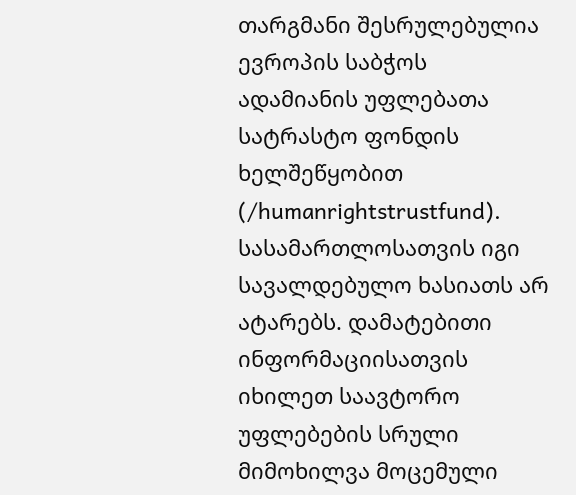თარგმანი შესრულებულია ევროპის საბჭოს ადამიანის უფლებათა სატრასტო ფონდის ხელშეწყობით (/humanrightstrustfund). სასამართლოსათვის იგი სავალდებულო ხასიათს არ ატარებს. დამატებითი ინფორმაციისათვის იხილეთ საავტორო უფლებების სრული მიმოხილვა მოცემული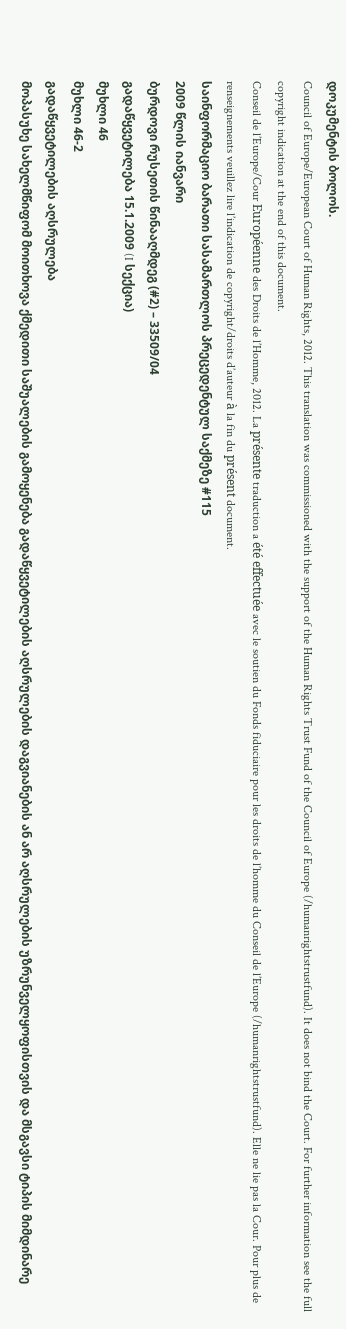დოკუმენტის ბოლოს.
Council of Europe/European Court of Human Rights, 2012. This translation was commissioned with the support of the Human Rights Trust Fund of the Council of Europe (/humanrightstrustfund). It does not bind the Court. For further information see the full copyright indication at the end of this document.
Conseil de l’Europe/Cour Européenne des Droits de l’Homme, 2012. La présente traduction a été effectuée avec le soutien du Fonds fiduciaire pour les droits de l’homme du Conseil de l’Europe (/humanrightstrustfund). Elle ne lie pas la Cour. Pour plus de renseignements veuillez lire l’indication de copyright/droits d’auteur à la fin du présent document.
საინფორმაციო ბარათი სასამართლოს პრეცედენტულ საქმეზე #115
2009 წლის იანვარი
ბურდოვი რუსეთის წინააღმდეგ (#2) – 33509/04
გადაწყვეტილება 15.1.2009 (I სექცია)
მუხლი 46
მუხლი 46-2
გადაწყვეტილების აღსრულება
მოპასუხე სახელმწიფომ მოითხოვა ქმედითი საშუალების გამოყენება გადაწყვეტილების აღსრულების დაგვიანების ან არ აღსრულების უზრუნველყოფისთვის და მსგავსი ტიპის მიმდინარე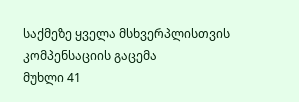საქმეზე ყველა მსხვერპლისთვის კომპენსაციის გაცემა
მუხლი 41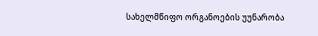სახელმწიფო ორგანოების უუნარობა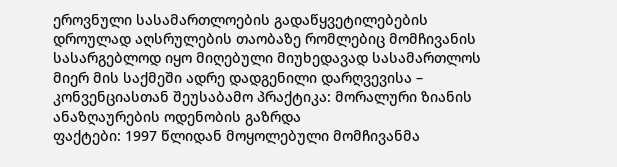ეროვნული სასამართლოების გადაწყვეტილებების დროულად აღსრულების თაობაზე რომლებიც მომჩივანის სასარგებლოდ იყო მიღებული მიუხედავად სასამართლოს მიერ მის საქმეში ადრე დადგენილი დარღვევისა – კონვენციასთან შეუსაბამო პრაქტიკა: მორალური ზიანის ანაზღაურების ოდენობის გაზრდა
ფაქტები: 1997 წლიდან მოყოლებული მომჩივანმა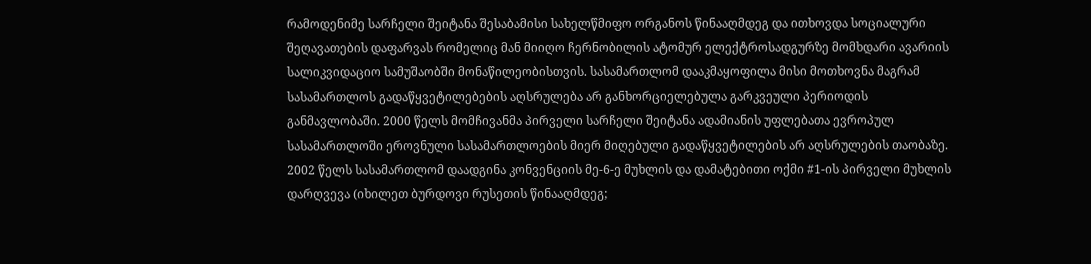რამოდენიმე სარჩელი შეიტანა შესაბამისი სახელწმიფო ორგანოს წინააღმდეგ და ითხოვდა სოციალური შეღავათების დაფარვას რომელიც მან მიიღო ჩერნობილის ატომურ ელექტროსადგურზე მომხდარი ავარიის სალიკვიდაციო სამუშაობში მონაწილეობისთვის. სასამართლომ დააკმაყოფილა მისი მოთხოვნა მაგრამ სასამართლოს გადაწყვეტილებების აღსრულება არ განხორციელებულა გარკვეული პერიოდის განმავლობაში. 2000 წელს მომჩივანმა პირველი სარჩელი შეიტანა ადამიანის უფლებათა ევროპულ სასამართლოში ეროვნული სასამართლოების მიერ მიღებული გადაწყვეტილების არ აღსრულების თაობაზე. 2002 წელს სასამართლომ დაადგინა კონვენციის მე-6-ე მუხლის და დამატებითი ოქმი #1-ის პირველი მუხლის დარღვევა (იხილეთ ბურდოვი რუსეთის წინააღმდეგ;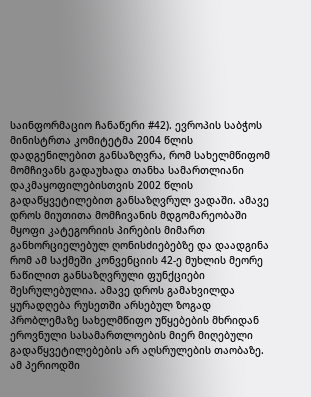საინფორმაციო ჩანაწერი #42). ევროპის საბჭოს მინისტრთა კომიტეტმა 2004 წლის დადგენილებით განსაზღვრა, რომ სახელმწიფომ მომჩივანს გადაუხადა თანხა სამართლიანი დაკმაყოფილებისთვის 2002 წლის გადაწყვეტილებით განსაზღვრულ ვადაში. ამავე დროს მიუთითა მომჩივანის მდგომარეობაში მყოფი კატეგორიის პირების მიმართ განხორციელებულ ღონისძიებებზე და დაადგინა რომ ამ საქმეში კონვენციის 42-ე მუხლის მეორე ნაწილით განსაზღვრული ფუნქციები შესრულებულია. ამავე დროს გამახვილდა ყურადღება რუსეთში არსებულ ზოგად პრობლემაზე სახელმწიფო უწყებების მხრიდან ეროვნული სასამართლოების მიერ მიღებული გადაწყვეტილებების არ აღსრულების თაობაზე. ამ პერიოდში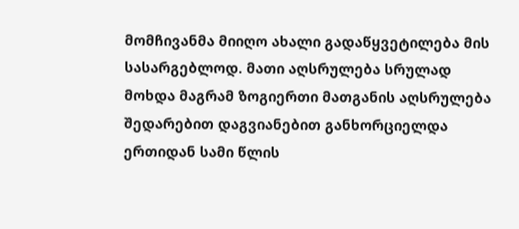მომჩივანმა მიიღო ახალი გადაწყვეტილება მის სასარგებლოდ. მათი აღსრულება სრულად მოხდა მაგრამ ზოგიერთი მათგანის აღსრულება შედარებით დაგვიანებით განხორციელდა ერთიდან სამი წლის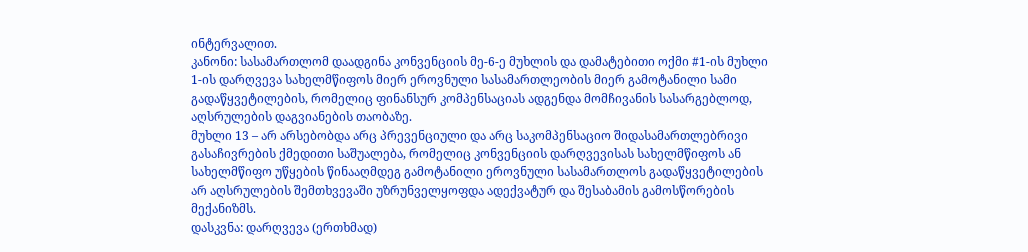ინტერვალით.
კანონი: სასამართლომ დაადგინა კონვენციის მე-6-ე მუხლის და დამატებითი ოქმი #1-ის მუხლი 1-ის დარღვევა სახელმწიფოს მიერ ეროვნული სასამართლეობის მიერ გამოტანილი სამი გადაწყვეტილების, რომელიც ფინანსურ კომპენსაციას ადგენდა მომჩივანის სასარგებლოდ, აღსრულების დაგვიანების თაობაზე.
მუხლი 13 – არ არსებობდა არც პრევენციული და არც საკომპენსაციო შიდასამართლებრივი გასაჩივრების ქმედითი საშუალება, რომელიც კონვენციის დარღვევისას სახელმწიფოს ან სახელმწიფო უწყების წინააღმდეგ გამოტანილი ეროვნული სასამართლოს გადაწყვეტილების არ აღსრულების შემთხვევაში უზრუნველყოფდა ადექვატურ და შესაბამის გამოსწორების მექანიზმს.
დასკვნა: დარღვევა (ერთხმად)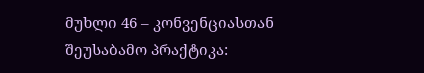მუხლი 46 – კონვენციასთან შეუსაბამო პრაქტიკა: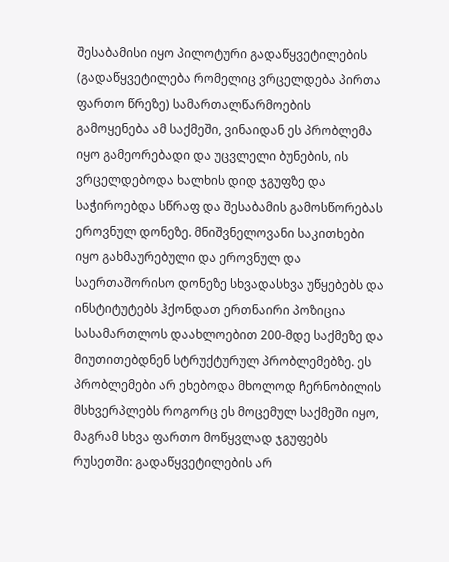შესაბამისი იყო პილოტური გადაწყვეტილების (გადაწყვეტილება რომელიც ვრცელდება პირთა ფართო წრეზე) სამართალწარმოების გამოყენება ამ საქმეში, ვინაიდან ეს პრობლემა იყო გამეორებადი და უცვლელი ბუნების, ის ვრცელდებოდა ხალხის დიდ ჯგუფზე და საჭიროებდა სწრაფ და შესაბამის გამოსწორებას ეროვნულ დონეზე. მნიშვნელოვანი საკითხები იყო გახმაურებული და ეროვნულ და საერთაშორისო დონეზე სხვადასხვა უწყებებს და ინსტიტუტებს ჰქონდათ ერთნაირი პოზიცია სასამართლოს დაახლოებით 200-მდე საქმეზე და მიუთითებდნენ სტრუქტურულ პრობლემებზე. ეს პრობლემები არ ეხებოდა მხოლოდ ჩერნობილის მსხვერპლებს როგორც ეს მოცემულ საქმეში იყო, მაგრამ სხვა ფართო მოწყვლად ჯგუფებს რუსეთში: გადაწყვეტილების არ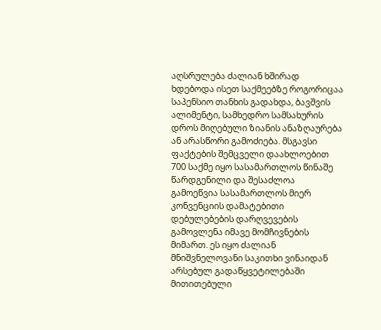აღსრულება ძალიან ხშირად ხდებოდა ისეთ საქმეებზე როგორიცაა საპენსიო თანხის გადახდა, ბავშვის ალიმენტი, სამხედრო სამსახურის დროს მიღებული ზიანის ანაზღაურება ან არასწორი გამოძიება. მსგავსი ფაქტების შემცველი დაახლოებით 700 საქმე იყო სასამართლოს წინაშე წარდგენილი და შესაძლოა გამოეწვია სასამართლოს მიერ კონვენციის დამატებითი დებულებების დარღვევების გამოვლენა იმავე მომჩივნების მიმართ. ეს იყო ძალიან მნიშვნელოვანი საკითხი ვინაიდან არსებულ გადაწყვეტილებაში მითითებული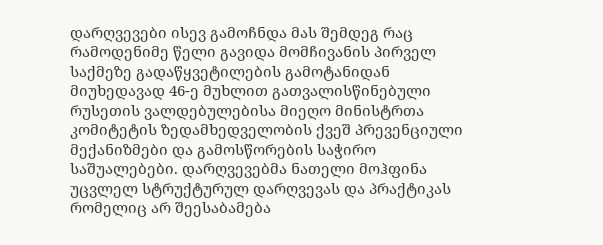დარღვევები ისევ გამოჩნდა მას შემდეგ რაც რამოდენიმე წელი გავიდა მომჩივანის პირველ საქმეზე გადაწყვეტილების გამოტანიდან მიუხედავად 46-ე მუხლით გათვალისწინებული რუსეთის ვალდებულებისა მიეღო მინისტრთა კომიტეტის ზედამხედველობის ქვეშ პრევენციული მექანიზმები და გამოსწორების საჭირო საშუალებები. დარღვევებმა ნათელი მოჰფინა უცვლელ სტრუქტურულ დარღვევას და პრაქტიკას რომელიც არ შეესაბამება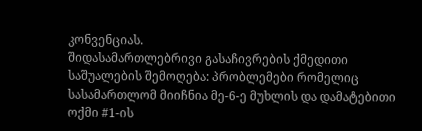კონვენციას.
შიდასამართლებრივი გასაჩივრების ქმედითი საშუალების შემოღება: პრობლემები რომელიც სასამართლომ მიიჩნია მე-6-ე მუხლის და დამატებითი ოქმი #1-ის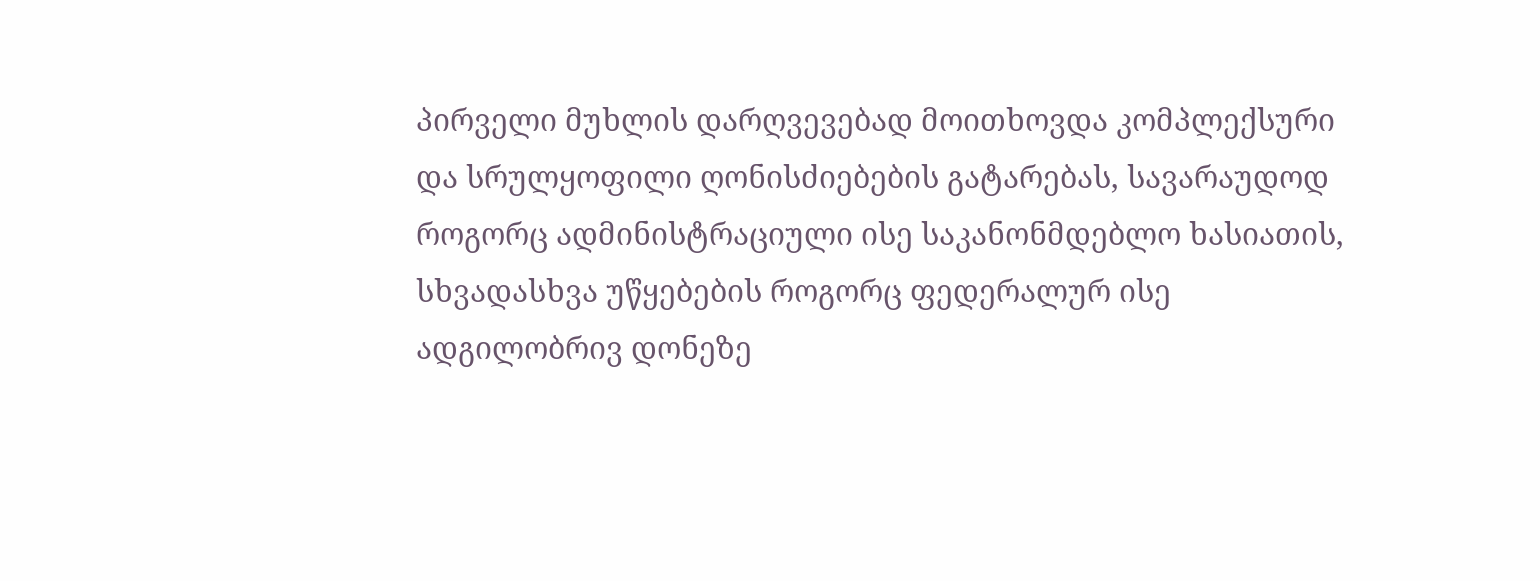პირველი მუხლის დარღვევებად მოითხოვდა კომპლექსური და სრულყოფილი ღონისძიებების გატარებას, სავარაუდოდ როგორც ადმინისტრაციული ისე საკანონმდებლო ხასიათის, სხვადასხვა უწყებების როგორც ფედერალურ ისე ადგილობრივ დონეზე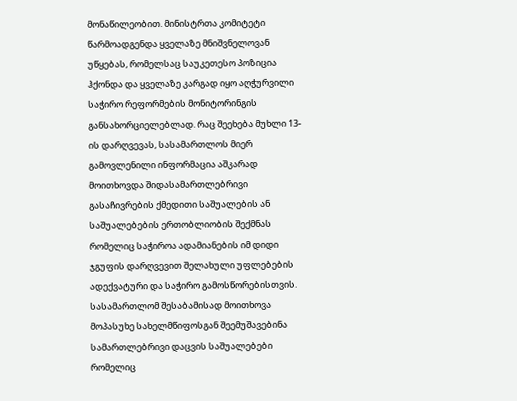მონაწილეობით. მინისტრთა კომიტეტი წარმოადგენდა ყველაზე მნიშვნელოვან უწყებას, რომელსაც საუკეთესო პოზიცია ჰქონდა და ყველაზე კარგად იყო აღჭურვილი საჭირო რეფორმების მონიტორინგის განსახორციელებლად. რაც შეეხება მუხლი 13-ის დარღვევას, სასამართლოს მიერ გამოვლენილი ინფორმაცია აშკარად მოითხოვდა შიდასამართლებრივი გასაჩივრების ქმედითი საშუალების ან საშუალებების ერთობლიობის შექმნას რომელიც საჭიროა ადამიანების იმ დიდი ჯგუფის დარღვევით შელახული უფლებების ადექვატური და საჭირო გამოსწორებისთვის. სასამართლომ შესაბამისად მოითხოვა მოპასუხე სახელმწიფოსგან შეემუშავებინა სამართლებრივი დაცვის საშუალებები რომელიც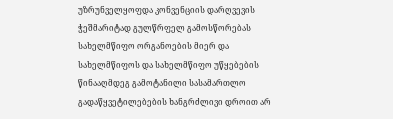უზრუნველყოფდა კონვენციის დარღვევის ჭეშმარიტად გულწრფელ გამოსწორებას სახელმწიფო ორგანოების მიერ და სახელმწიფოს და სახელმწიფო უწყებების წინააღმდეგ გამოტანილი სასამართლო გადაწყვეტილებების ხანგრძლივი დროით არ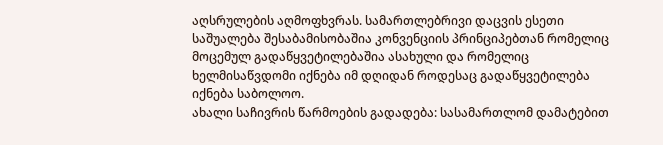აღსრულების აღმოფხვრას. სამართლებრივი დაცვის ესეთი საშუალება შესაბამისობაშია კონვენციის პრინციპებთან რომელიც მოცემულ გადაწყვეტილებაშია ასახული და რომელიც ხელმისაწვდომი იქნება იმ დღიდან როდესაც გადაწყვეტილება იქნება საბოლოო.
ახალი საჩივრის წარმოების გადადება: სასამართლომ დამატებით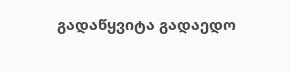გადაწყვიტა გადაედო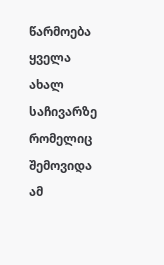წარმოება ყველა ახალ საჩივარზე რომელიც შემოვიდა ამ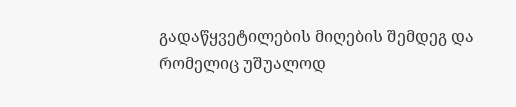გადაწყვეტილების მიღების შემდეგ და რომელიც უშუალოდ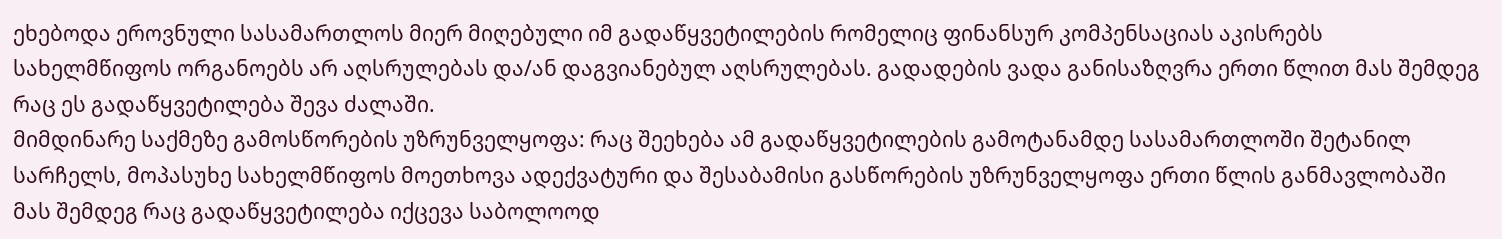ეხებოდა ეროვნული სასამართლოს მიერ მიღებული იმ გადაწყვეტილების რომელიც ფინანსურ კომპენსაციას აკისრებს სახელმწიფოს ორგანოებს არ აღსრულებას და/ან დაგვიანებულ აღსრულებას. გადადების ვადა განისაზღვრა ერთი წლით მას შემდეგ რაც ეს გადაწყვეტილება შევა ძალაში.
მიმდინარე საქმეზე გამოსწორების უზრუნველყოფა: რაც შეეხება ამ გადაწყვეტილების გამოტანამდე სასამართლოში შეტანილ სარჩელს, მოპასუხე სახელმწიფოს მოეთხოვა ადექვატური და შესაბამისი გასწორების უზრუნველყოფა ერთი წლის განმავლობაში მას შემდეგ რაც გადაწყვეტილება იქცევა საბოლოოდ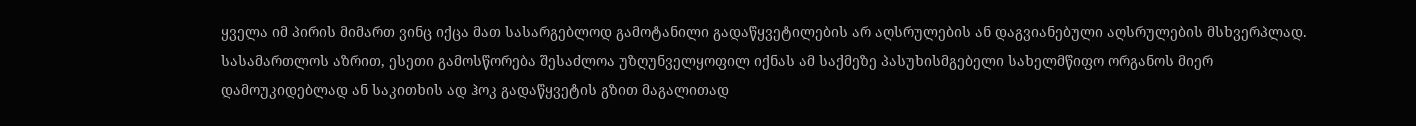ყველა იმ პირის მიმართ ვინც იქცა მათ სასარგებლოდ გამოტანილი გადაწყვეტილების არ აღსრულების ან დაგვიანებული აღსრულების მსხვერპლად. სასამართლოს აზრით, ესეთი გამოსწორება შესაძლოა უზღუნველყოფილ იქნას ამ საქმეზე პასუხისმგებელი სახელმწიფო ორგანოს მიერ დამოუკიდებლად ან საკითხის ად ჰოკ გადაწყვეტის გზით მაგალითად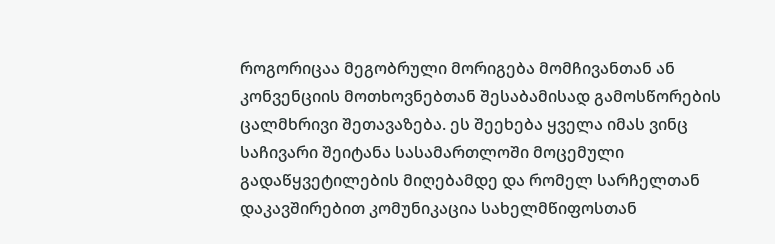როგორიცაა მეგობრული მორიგება მომჩივანთან ან კონვენციის მოთხოვნებთან შესაბამისად გამოსწორების ცალმხრივი შეთავაზება. ეს შეეხება ყველა იმას ვინც საჩივარი შეიტანა სასამართლოში მოცემული გადაწყვეტილების მიღებამდე და რომელ სარჩელთან დაკავშირებით კომუნიკაცია სახელმწიფოსთან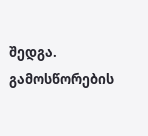შედგა. გამოსწორების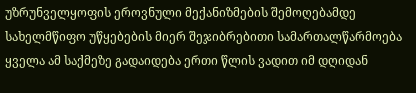უზრუნველყოფის ეროვნული მექანიზმების შემოღებამდე სახელმწიფო უწყებების მიერ შეჯიბრებითი სამართალწარმოება ყველა ამ საქმეზე გადაიდება ერთი წლის ვადით იმ დღიდან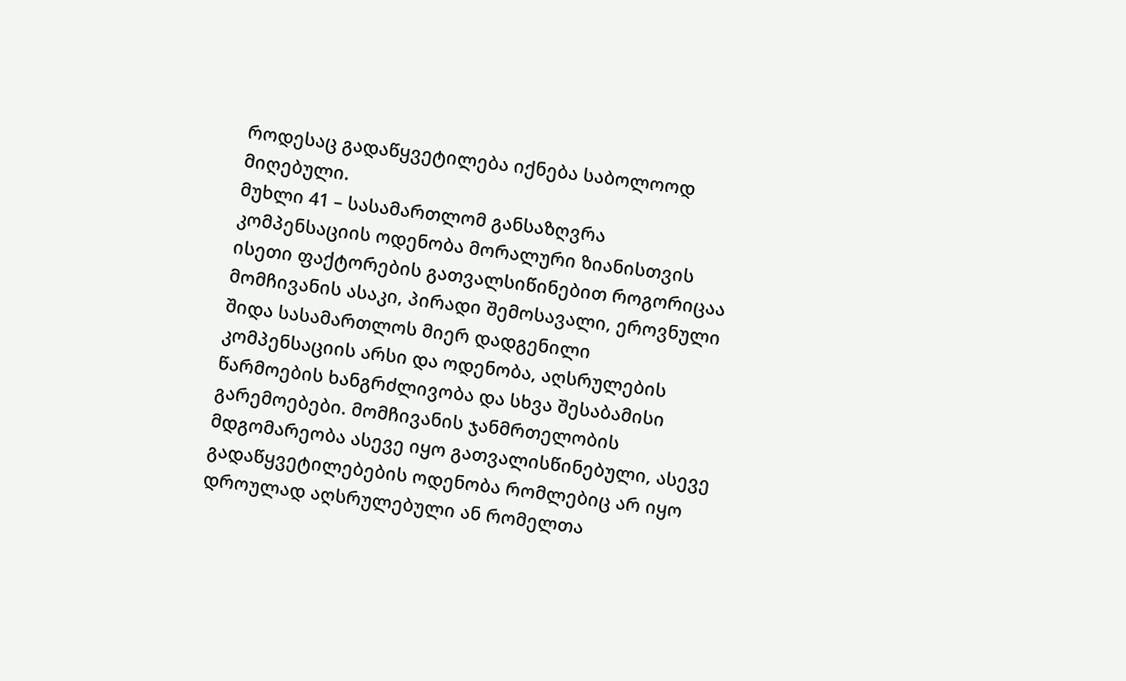როდესაც გადაწყვეტილება იქნება საბოლოოდ მიღებული.
მუხლი 41 – სასამართლომ განსაზღვრა კომპენსაციის ოდენობა მორალური ზიანისთვის ისეთი ფაქტორების გათვალსიწინებით როგორიცაა მომჩივანის ასაკი, პირადი შემოსავალი, ეროვნული შიდა სასამართლოს მიერ დადგენილი კომპენსაციის არსი და ოდენობა, აღსრულების წარმოების ხანგრძლივობა და სხვა შესაბამისი გარემოებები. მომჩივანის ჯანმრთელობის მდგომარეობა ასევე იყო გათვალისწინებული, ასევე გადაწყვეტილებების ოდენობა რომლებიც არ იყო დროულად აღსრულებული ან რომელთა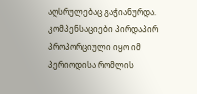აღსრულებაც გაჭიანურდა. კომპენსაციები პირდაპირ პროპორციული იყო იმ პერიოდისა რომლის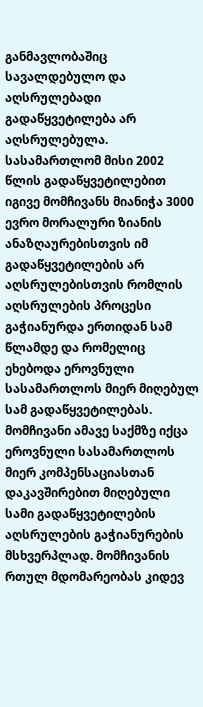განმავლობაშიც სავალდებულო და აღსრულებადი გადაწყვეტილება არ აღსრულებულა. სასამართლომ მისი 2002 წლის გადაწყვეტილებით იგივე მომჩივანს მიანიჭა 3000 ევრო მორალური ზიანის ანაზღაურებისთვის იმ გადაწყვეტილების არ აღსრულებისთვის რომლის აღსრულების პროცესი გაჭიანურდა ერთიდან სამ წლამდე და რომელიც ეხებოდა ეროვნული სასამართლოს მიერ მიღებულ სამ გადაწყვეტილებას. მომჩივანი ამავე საქმზე იქცა ეროვნული სასამართლოს მიერ კომპენსაციასთან დაკავშირებით მიღებული სამი გადაწყვეტილების აღსრულების გაჭიანურების მსხვერპლად. მომჩივანის რთულ მდომარეობას კიდევ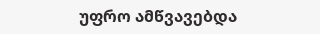უფრო ამწვავებდა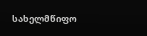სახელმწიფო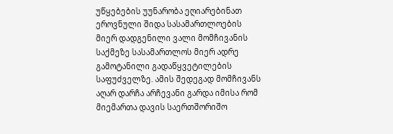უწყებების უუნარობა ეღიარებინათ ეროვნული შიდა სასამართლოების მიერ დადგენილი ვალი მომჩივანის საქმეზე სასამართლოს მიერ ადრე გამოტანილი გადაწყვეტილების საფუძველზე. ამის შედეგად მომჩივანს აღარ დარჩა არჩევანი გარდა იმისა რომ მიემართა დავის საერთშორიშო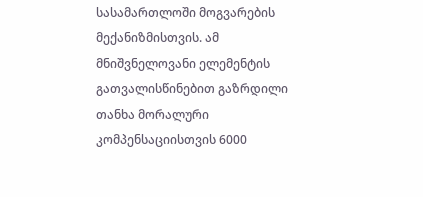სასამართლოში მოგვარების მექანიზმისთვის. ამ მნიშვნელოვანი ელემენტის გათვალისწინებით გაზრდილი თანხა მორალური კომპენსაციისთვის 6000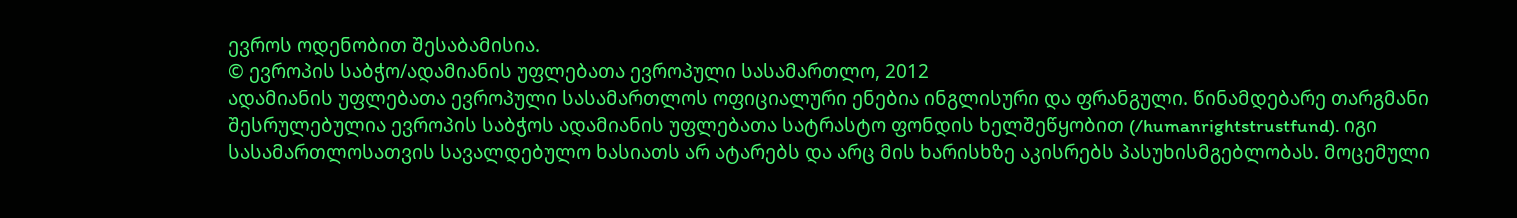ევროს ოდენობით შესაბამისია.
© ევროპის საბჭო/ადამიანის უფლებათა ევროპული სასამართლო, 2012
ადამიანის უფლებათა ევროპული სასამართლოს ოფიციალური ენებია ინგლისური და ფრანგული. წინამდებარე თარგმანი შესრულებულია ევროპის საბჭოს ადამიანის უფლებათა სატრასტო ფონდის ხელშეწყობით (/humanrightstrustfund). იგი სასამართლოსათვის სავალდებულო ხასიათს არ ატარებს და არც მის ხარისხზე აკისრებს პასუხისმგებლობას. მოცემული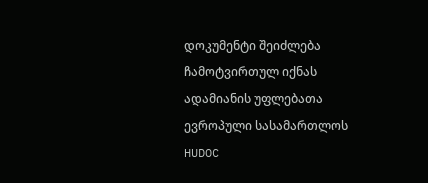დოკუმენტი შეიძლება ჩამოტვირთულ იქნას ადამიანის უფლებათა ევროპული სასამართლოს HUDOC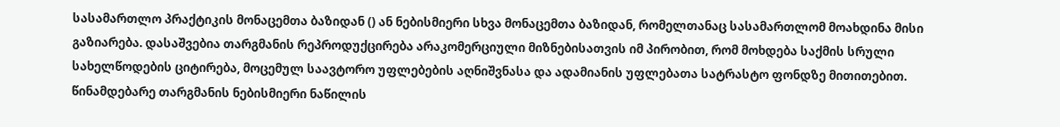სასამართლო პრაქტიკის მონაცემთა ბაზიდან () ან ნებისმიერი სხვა მონაცემთა ბაზიდან, რომელთანაც სასამართლომ მოახდინა მისი გაზიარება. დასაშვებია თარგმანის რეპროდუქცირება არაკომერციული მიზნებისათვის იმ პირობით, რომ მოხდება საქმის სრული სახელწოდების ციტირება, მოცემულ საავტორო უფლებების აღნიშვნასა და ადამიანის უფლებათა სატრასტო ფონდზე მითითებით. წინამდებარე თარგმანის ნებისმიერი ნაწილის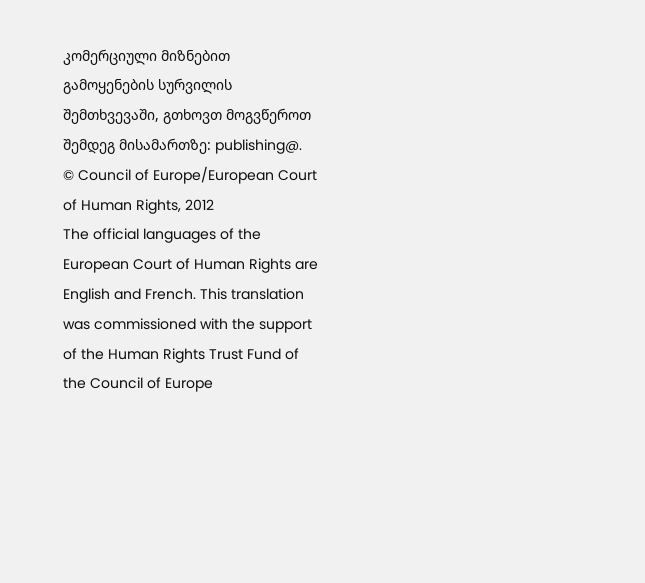კომერციული მიზნებით გამოყენების სურვილის შემთხვევაში, გთხოვთ მოგვწეროთ შემდეგ მისამართზე: publishing@.
© Council of Europe/European Court of Human Rights, 2012
The official languages of the European Court of Human Rights are English and French. This translation was commissioned with the support of the Human Rights Trust Fund of the Council of Europe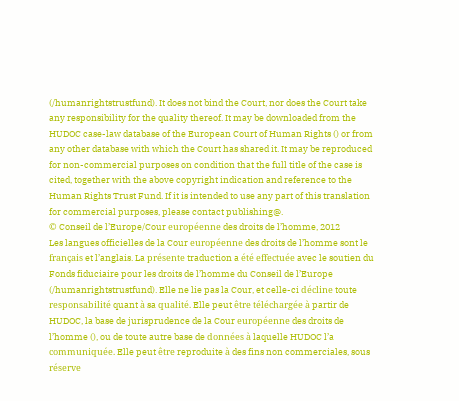(/humanrightstrustfund). It does not bind the Court, nor does the Court take any responsibility for the quality thereof. It may be downloaded from the HUDOC case-law database of the European Court of Human Rights () or from any other database with which the Court has shared it. It may be reproduced for non-commercial purposes on condition that the full title of the case is cited, together with the above copyright indication and reference to the Human Rights Trust Fund. If it is intended to use any part of this translation for commercial purposes, please contact publishing@.
© Conseil de l’Europe/Cour européenne des droits de l’homme, 2012
Les langues officielles de la Cour européenne des droits de l’homme sont le français et l’anglais. La présente traduction a été effectuée avec le soutien du Fonds fiduciaire pour les droits de l’homme du Conseil de l’Europe (/humanrightstrustfund). Elle ne lie pas la Cour, et celle-ci décline toute responsabilité quant à sa qualité. Elle peut être téléchargée à partir de HUDOC, la base de jurisprudence de la Cour européenne des droits de l’homme (), ou de toute autre base de données à laquelle HUDOC l’a communiquée. Elle peut être reproduite à des fins non commerciales, sous réserve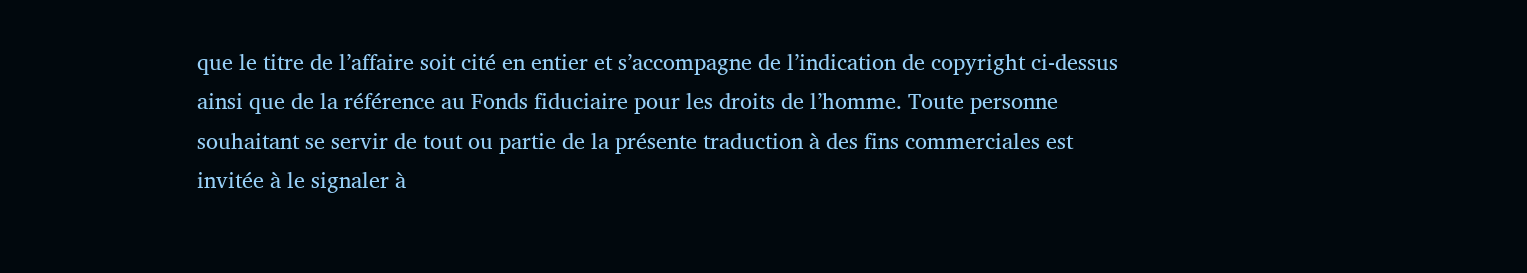que le titre de l’affaire soit cité en entier et s’accompagne de l’indication de copyright ci-dessus ainsi que de la référence au Fonds fiduciaire pour les droits de l’homme. Toute personne souhaitant se servir de tout ou partie de la présente traduction à des fins commerciales est invitée à le signaler à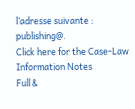l’adresse suivante : publishing@.
Click here for the Case-Law Information Notes
Full &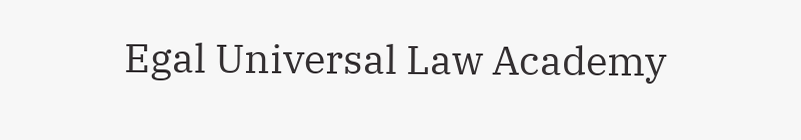Egal Universal Law Academy